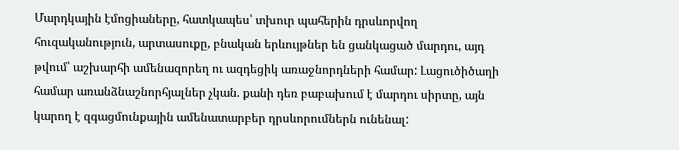Մարդկային էմոցիաները, հատկապես՝ տխուր պահերին դրսևորվող հուզականություն, արտասուքը, բնական երևույթներ են ցանկացած մարդու, այդ թվում՝ աշխարհի ամենազորեղ ու ազդեցիկ առաջնորդների համար: Լացուծիծաղի համար առանձնաշնորհյալներ չկան. քանի դեռ բաբախում է մարդու սիրտը, այն կարող է զգացմունքային ամենատարբեր դրսևորումներն ունենալ: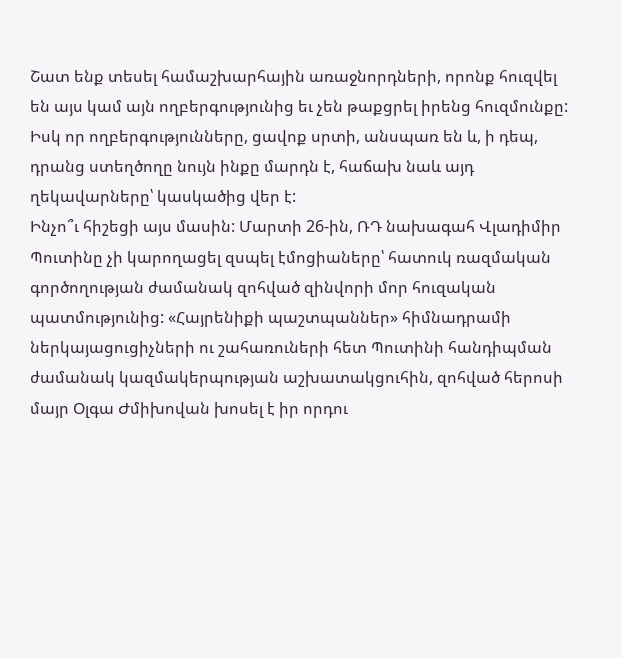Շատ ենք տեսել համաշխարհային առաջնորդների, որոնք հուզվել են այս կամ այն ողբերգությունից եւ չեն թաքցրել իրենց հուզմունքը: Իսկ որ ողբերգությունները, ցավոք սրտի, անսպառ են և, ի դեպ, դրանց ստեղծողը նույն ինքը մարդն է, հաճախ նաև այդ ղեկավարները՝ կասկածից վեր է:
Ինչո՞ւ հիշեցի այս մասին: Մարտի 26-ին, ՌԴ նախագահ Վլադիմիր Պուտինը չի կարողացել զսպել էմոցիաները՝ հատուկ ռազմական գործողության ժամանակ զոհված զինվորի մոր հուզական պատմությունից: «Հայրենիքի պաշտպաններ» հիմնադրամի ներկայացուցիչների ու շահառուների հետ Պուտինի հանդիպման ժամանակ կազմակերպության աշխատակցուհին, զոհված հերոսի մայր Օլգա Ժմիխովան խոսել է իր որդու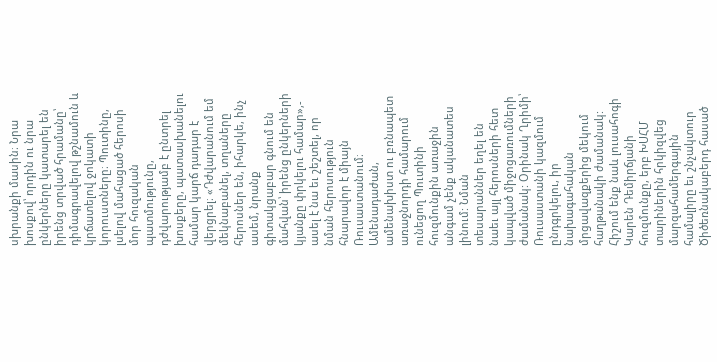սխրանքի մասին։ Նրա խոսքով՝ որդին ու նրա ընկերները կատարել են իրենց տրված հրամանը՝ դիմագրավելով թշնամուն և կրճատելով ջոկատի կորուստները։ Պուտինը, լսելով մահացած հերոսի մոր հուզական պատմությունը, դժվարությամբ է ընտրել խոսքերը, պատասխանելու համար կարճ դադար է վերցրել։ «Դժվարանում եմ մեկնաբանել, տղաները հերոսներ են, իհարկե, ինչ ասեմ, նրանք գիտակցաբար գնում են մահվան՝ իրենց ընկերների կյանքը փրկելու համար»,- ասել է նա եւ շեշտել, որ նման հերոսություն հնարավոր է միայն Ռուսաստանում։ Ամենադաժան, ամենախիստ ու բռնապետ առաջնորդի համարում ունեցող Պուտինի հուզմունքին առաջին անգամ չենք ականատես լինում: Նման տեսարաններ եղել են նաեւ այլ հերոսների հետ կապված միջոցառումների ժամանակ: Օրինակ Ղրիմի՝ Ռուսաստանի կազմում ընդգրկելու, իր նախագահական մրցավազքերից մեկում հաղթանակի ժամանակ:
Հիշում ենք նաև լուսահոգի Կարեն Դեմիրճյանի հուզմունքը, երբ ԽՍՀՄ տարիներին հրկիզվեց մարզահամերգային համալիրը եւ շնչակտուր Ծիծեռնակաբերդ հասած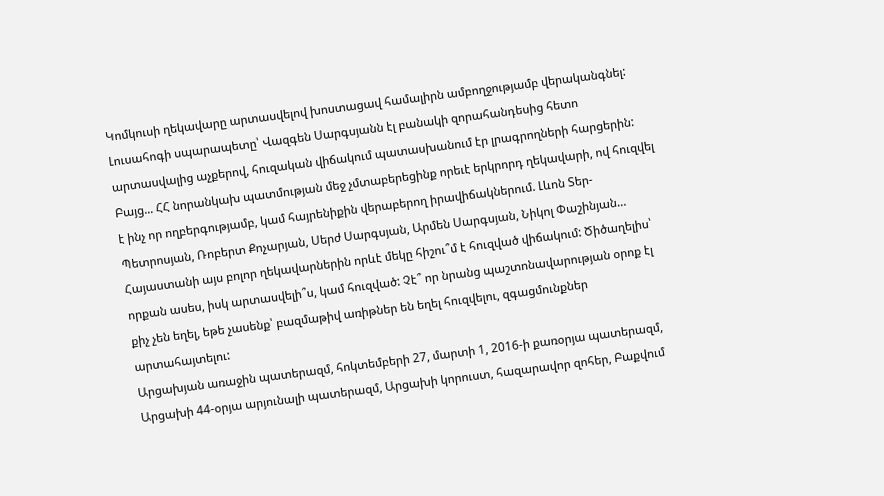Կոմկուսի ղեկավարը արտասվելով խոստացավ համալիրն ամբողջությամբ վերականգնել: Լուսահոգի սպարապետը՝ Վազգեն Սարգսյանն էլ բանակի զորահանդեսից հետո արտասվալից աչքերով, հուզական վիճակում պատասխանում էր լրագրողների հարցերին:
Բայց... ՀՀ նորանկախ պատմության մեջ չմտաբերեցինք որեւէ երկրորդ ղեկավարի, ով հուզվել է ինչ որ ողբերգությամբ, կամ հայրենիքին վերաբերող իրավիճակներում. Լևոն Տեր-Պետրոսյան, Ռոբերտ Քոչարյան, Սերժ Սարգսյան, Արմեն Սարգսյան, Նիկոլ Փաշինյան…
Հայաստանի այս բոլոր ղեկավարներին որևէ մեկը հիշու՞մ է հուզված վիճակում: Ծիծաղելիս՝ որքան ասես, իսկ արտասվելի՞ս, կամ հուզված: Չէ՞ որ նրանց պաշտոնավարության օրոք էլ քիչ չեն եղել, եթե չասենք՝ բազմաթիվ առիթներ են եղել հուզվելու, զգացմունքներ արտահայտելու:
Արցախյան առաջին պատերազմ, հոկտեմբերի 27, մարտի 1, 2016-ի քառօրյա պատերազմ, Արցախի 44-օրյա արյունալի պատերազմ, Արցախի կորուստ, հազարավոր զոհեր, Բաքվում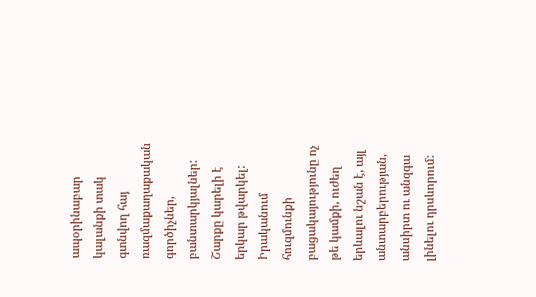ապօրինաբար կալանքի տակ գտնվող հայ ռազմաքաղաքական գործիչներ, բանտարկյալներ: Շարքը կարելի է երկար թվարկել:
Իրականում հուզմունքի բացակայությունը ոչ թե կամքի, ուժեղ երևալու նշան է, այլ անտարբերության, անսիրտ ու անզգա լինելու դրսևորում: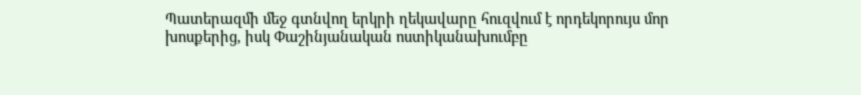Պատերազմի մեջ գտնվող երկրի ղեկավարը հուզվում է որդեկորույս մոր խոսքերից, իսկ Փաշինյանական ոստիկանախումբը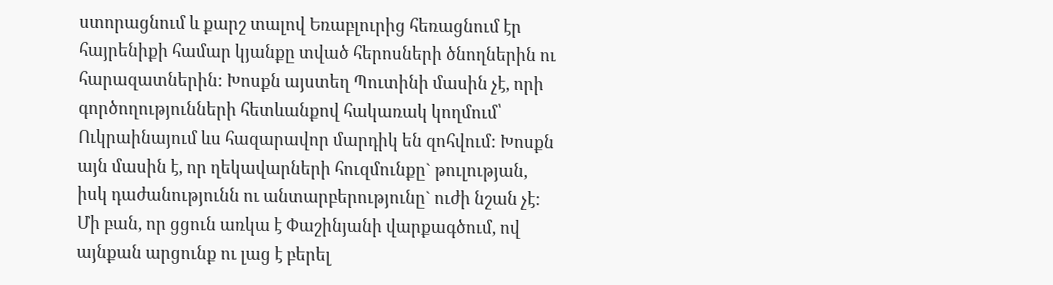ստորացնում և քարշ տալով Եռաբլուրից հեռացնում էր հայրենիքի համար կյանքը տված հերոսների ծնողներին ու հարազատներին: Խոսքն այստեղ Պուտինի մասին չէ, որի գործողությունների հետևանքով հակառակ կողմում՝ Ուկրաինայում ևս հազարավոր մարդիկ են զոհվում: Խոսքն այն մասին է, որ ղեկավարների հուզմունքը` թուլության, իսկ դաժանությունն ու անտարբերությունը` ուժի նշան չէ: Մի բան, որ ցցուն առկա է Փաշինյանի վարքագծում, ով այնքան արցունք ու լաց է բերել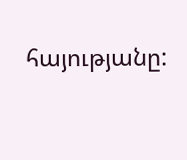հայությանը: